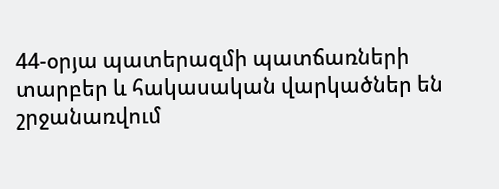44-օրյա պատերազմի պատճառների տարբեր և հակասական վարկածներ են շրջանառվում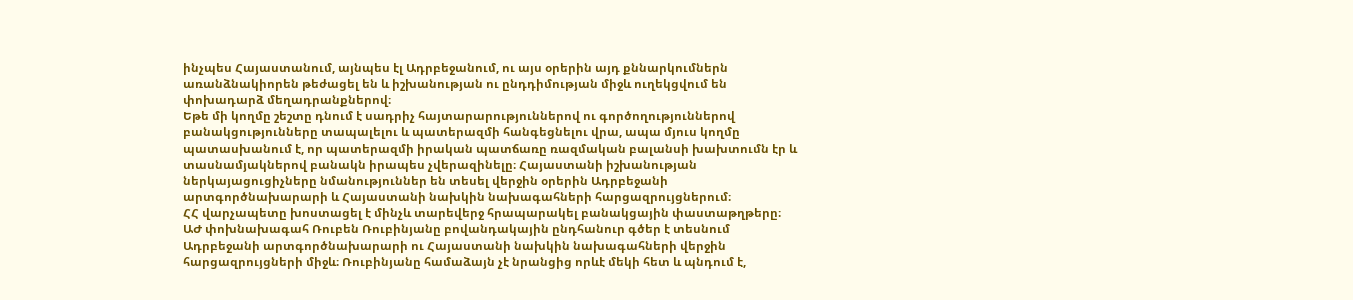ինչպես Հայաստանում, այնպես էլ Ադրբեջանում, ու այս օրերին այդ քննարկումներն առանձնակիորեն թեժացել են և իշխանության ու ընդդիմության միջև ուղեկցվում են փոխադարձ մեղադրանքներով։
Եթե մի կողմը շեշտը դնում է սադրիչ հայտարարություններով ու գործողություններով բանակցությունները տապալելու և պատերազմի հանգեցնելու վրա, ապա մյուս կողմը պատասխանում է, որ պատերազմի իրական պատճառը ռազմական բալանսի խախտումն էր և տասնամյակներով բանակն իրապես չվերազինելը։ Հայաստանի իշխանության ներկայացուցիչները նմանություններ են տեսել վերջին օրերին Ադրբեջանի արտգործնախարարի և Հայաստանի նախկին նախագահների հարցազրույցներում։
ՀՀ վարչապետը խոստացել է մինչև տարեվերջ հրապարակել բանակցային փաստաթղթերը։
ԱԺ փոխնախագահ Ռուբեն Ռուբինյանը բովանդակային ընդհանուր գծեր է տեսնում Ադրբեջանի արտգործնախարարի ու Հայաստանի նախկին նախագահների վերջին հարցազրույցների միջև։ Ռուբինյանը համաձայն չէ նրանցից որևէ մեկի հետ և պնդում է,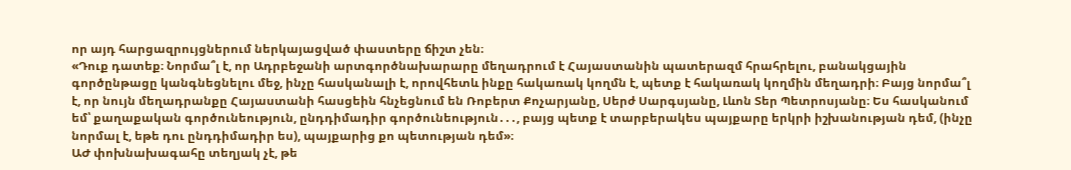որ այդ հարցազրույցներում ներկայացված փաստերը ճիշտ չեն։
«Դուք դատեք։ Նորմա՞լ է, որ Ադրբեջանի արտգործնախարարը մեղադրում է Հայաստանին պատերազմ հրահրելու, բանակցային գործընթացը կանգնեցնելու մեջ, ինչը հասկանալի է, որովհետև ինքը հակառակ կողմն է, պետք է հակառակ կողմին մեղադրի։ Բայց նորմա՞լ է, որ նույն մեղադրանքը Հայաստանի հասցեին հնչեցնում են Ռոբերտ Քոչարյանը, Սերժ Սարգսյանը, Լևոն Տեր Պետրոսյանը։ Ես հասկանում եմ՝ քաղաքական գործունեություն, ընդդիմադիր գործունեություն․․․, բայց պետք է տարբերակես պայքարը երկրի իշխանության դեմ, (ինչը նորմալ է, եթե դու ընդդիմադիր ես), պայքարից քո պետության դեմ»։
ԱԺ փոխնախագահը տեղյակ չէ, թե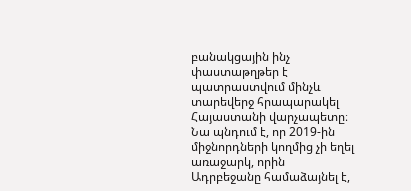բանակցային ինչ փաստաթղթեր է պատրաստվում մինչև տարեվերջ հրապարակել Հայաստանի վարչապետը։ Նա պնդում է, որ 2019-ին միջնորդների կողմից չի եղել առաջարկ, որին Ադրբեջանը համաձայնել է,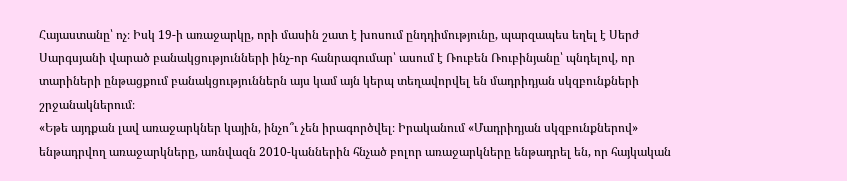Հայաստանը՝ ոչ։ Իսկ 19-ի առաջարկը, որի մասին շատ է խոսում ընդդիմությունը, պարզապես եղել է Սերժ Սարգսյանի վարած բանակցությունների ինչ-որ հանրագումար՝ ասում է Ռուբեն Ռուբինյանը՝ պնդելով, որ տարիների ընթացքում բանակցություններն այս կամ այն կերպ տեղավորվել են մադրիդյան սկզբունքների շրջանակներում։
«Եթե այդքան լավ առաջարկներ կային, ինչո՞ւ չեն իրագործվել։ Իրականում «Մադրիդյան սկզբունքներով» ենթադրվող առաջարկները, առնվազն 2010-կաններին հնչած բոլոր առաջարկները ենթադրել են, որ հայկական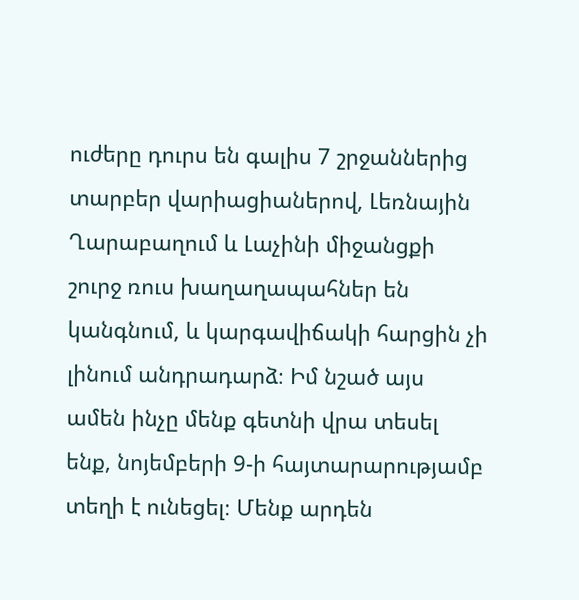ուժերը դուրս են գալիս 7 շրջաններից տարբեր վարիացիաներով, Լեռնային Ղարաբաղում և Լաչինի միջանցքի շուրջ ռուս խաղաղապահներ են կանգնում, և կարգավիճակի հարցին չի լինում անդրադարձ։ Իմ նշած այս ամեն ինչը մենք գետնի վրա տեսել ենք, նոյեմբերի 9-ի հայտարարությամբ տեղի է ունեցել։ Մենք արդեն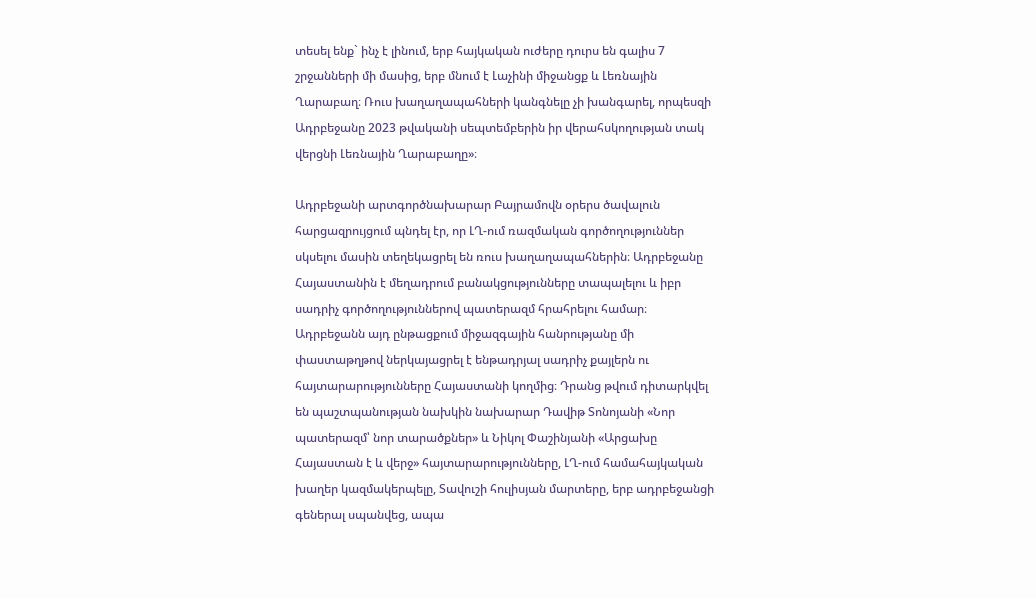տեսել ենք` ինչ է լինում, երբ հայկական ուժերը դուրս են գալիս 7 շրջանների մի մասից, երբ մնում է Լաչինի միջանցք և Լեռնային Ղարաբաղ։ Ռուս խաղաղապահների կանգնելը չի խանգարել, որպեսզի Ադրբեջանը 2023 թվականի սեպտեմբերին իր վերահսկողության տակ վերցնի Լեռնային Ղարաբաղը»։

Ադրբեջանի արտգործնախարար Բայրամովն օրերս ծավալուն հարցազրույցում պնդել էր, որ ԼՂ-ում ռազմական գործողություններ սկսելու մասին տեղեկացրել են ռուս խաղաղապահներին։ Ադրբեջանը Հայաստանին է մեղադրում բանակցությունները տապալելու և իբր սադրիչ գործողություններով պատերազմ հրահրելու համար։ Ադրբեջանն այդ ընթացքում միջազգային հանրությանը մի փաստաթղթով ներկայացրել է ենթադրյալ սադրիչ քայլերն ու հայտարարությունները Հայաստանի կողմից։ Դրանց թվում դիտարկվել են պաշտպանության նախկին նախարար Դավիթ Տոնոյանի «Նոր պատերազմ՝ նոր տարածքներ» և Նիկոլ Փաշինյանի «Արցախը Հայաստան է և վերջ» հայտարարությունները, ԼՂ-ում համահայկական խաղեր կազմակերպելը, Տավուշի հուլիսյան մարտերը, երբ ադրբեջանցի գեներալ սպանվեց, ապա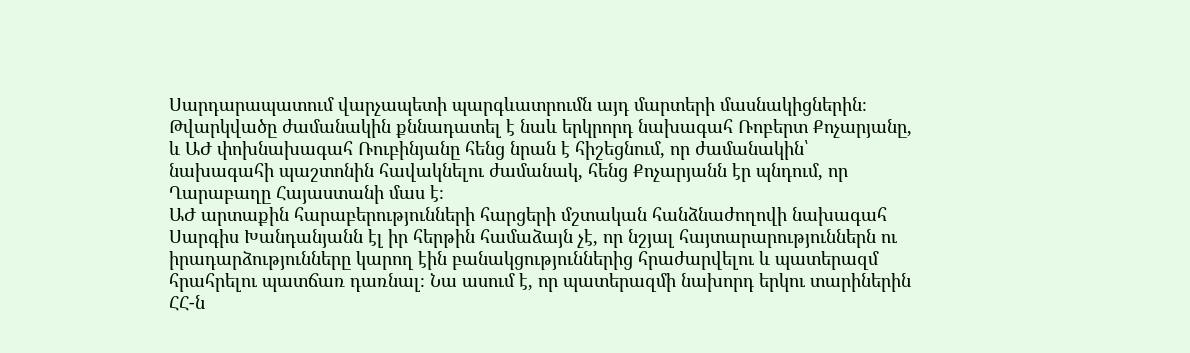Սարդարապատում վարչապետի պարգևատրումն այդ մարտերի մասնակիցներին։
Թվարկվածը ժամանակին քննադատել է նաև երկրորդ նախագահ Ռոբերտ Քոչարյանը, և ԱԺ փոխնախագահ Ռուբինյանը հենց նրան է հիշեցնում, որ ժամանակին՝ նախագահի պաշտոնին հավակնելու ժամանակ, հենց Քոչարյանն էր պնդում, որ Ղարաբաղը Հայաստանի մաս է։
ԱԺ արտաքին հարաբերությունների հարցերի մշտական հանձնաժողովի նախագահ Սարգիս Խանդանյանն էլ իր հերթին համաձայն չէ, որ նշյալ հայտարարություններն ու իրադարձությունները կարող էին բանակցություններից հրաժարվելու և պատերազմ հրահրելու պատճառ դառնալ։ Նա ասում է, որ պատերազմի նախորդ երկու տարիներին ՀՀ-ն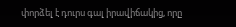փորձել է դուրս գալ իրավիճակից, որը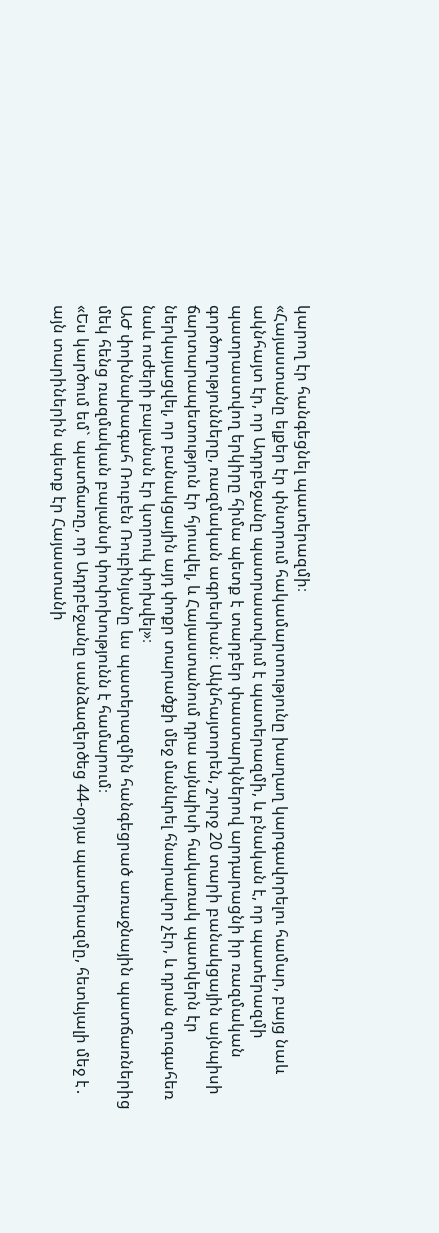կարող էր հանգեցնել պատերազմի։
«Հայաստանը ելքեր էր փնտրում հակամարտությունը խաղաղ կարգավորելու համար, բայց նաև ակնհայտ էր, որ Ադրբեջանը պատրաստվում է պատերազմի, և բնական է, որ պատերազմի պատրաստվող երկիրը հիմա պետք է տարբեր փաստարկներով արդարացնի իր ռազմական գործողությունները, ռազմական ագրեսիան։ Ակնհայտորեն, շուրջ 20 տարի բանակցային այնպիսի ճարտարապետություն էր հյուսվել, և Հայաստանում դրա այնպիսի հակառակ պատկերն էր ներկայացվել, որ բանակցային այդ փոքր տարածքի մեջ մանևրել հնարավոր չէր, և դրան զուգահեռ նաև ուժերի բալանսն էր կտրուկ փոխվել»։
ԱԺ փոխնախագահ Ռուբեն Ռուբինյանը ևս պատերազմին հանգեցրած առաջնային պատճառներից մեկ հենց ռազմական բալանսի փոփոխությունն է համարում։
«Ես կարծում եմ` պատճառը, որ Ադրբեջանը սանձազերծեց 44-օրյա պատերազմը, հետևյալի մեջ է․ այն տարիներին պետք էր Հայաստանի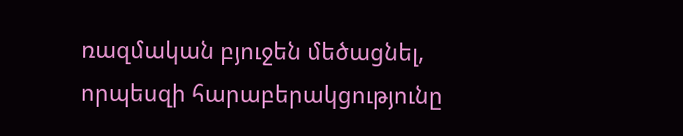ռազմական բյուջեն մեծացնել, որպեսզի հարաբերակցությունը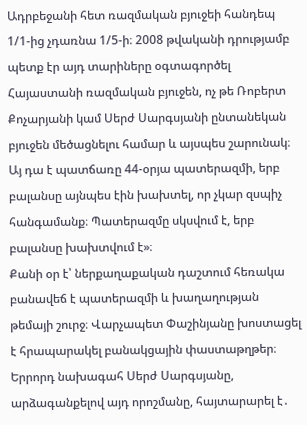Ադրբեջանի հետ ռազմական բյուջեի հանդեպ 1/1-ից չդառնա 1/5-ի։ 2008 թվականի դրությամբ պետք էր այդ տարիները օգտագործել Հայաստանի ռազմական բյուջեն, ոչ թե Ռոբերտ Քոչարյանի կամ Սերժ Սարգսյանի ընտանեկան բյուջեն մեծացնելու համար և այսպես շարունակ։ Այ դա է պատճառը 44-օրյա պատերազմի, երբ բալանսը այնպես էին խախտել, որ չկար զսպիչ հանգամանք։ Պատերազմը սկսվում է, երբ բալանսը խախտվում է»։
Քանի օր է՝ ներքաղաքական դաշտում հեռակա բանավեճ է պատերազմի և խաղաղության թեմայի շուրջ։ Վարչապետ Փաշինյանը խոստացել է հրապարակել բանակցային փաստաթղթեր։ Երրորդ նախագահ Սերժ Սարգսյանը, արձագանքելով այդ որոշմանը, հայտարարել է․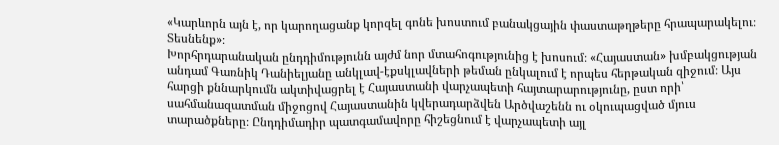«Կարևորն այն է, որ կարողացանք կորզել գոնե խոստում բանակցային փաստաթղթերը հրապարակելու։ Տեսնենք»։
Խորհրդարանական ընդդիմությունն այժմ նոր մտահոգությունից է խոսում։ «Հայաստան» խմբակցության անդամ Գառնիկ Դանիելյանը անկլավ-էքսկլավների թեման ընկալում է որպես հերթական զիջում։ Այս հարցի քննարկումն ակտիվացրել է Հայաստանի վարչապետի հայտարարությունը, ըստ որի՝ սահմանազատման միջոցով Հայաստանին կվերադարձվեն Արծվաշենն ու օկուպացված մյուս տարածքները։ Ընդդիմադիր պատգամավորը հիշեցնում է վարչապետի այլ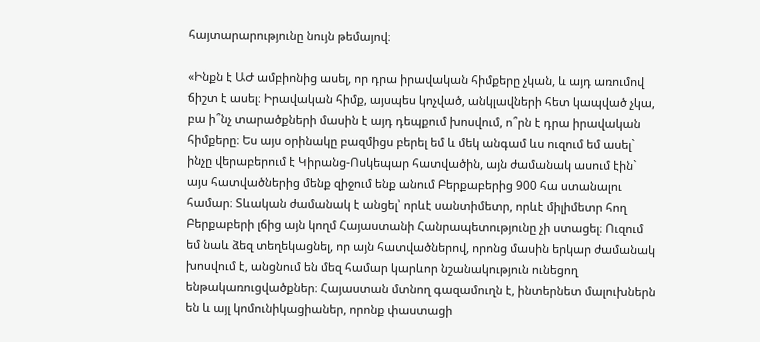հայտարարությունը նույն թեմայով։

«Ինքն է ԱԺ ամբիոնից ասել, որ դրա իրավական հիմքերը չկան, և այդ առումով ճիշտ է ասել։ Իրավական հիմք, այսպես կոչված, անկլավների հետ կապված չկա, բա ի՞նչ տարածքների մասին է այդ դեպքում խոսվում, ո՞րն է դրա իրավական հիմքերը։ Ես այս օրինակը բազմիցս բերել եմ և մեկ անգամ ևս ուզում եմ ասել` ինչը վերաբերում է Կիրանց-Ոսկեպար հատվածին, այն ժամանակ ասում էին` այս հատվածներից մենք զիջում ենք անում Բերքաբերից 900 հա ստանալու համար։ Տևական ժամանակ է անցել՝ որևէ սանտիմետր, որևէ միլիմետր հող Բերքաբերի լճից այն կողմ Հայաստանի Հանրապետությունը չի ստացել։ Ուզում եմ նաև ձեզ տեղեկացնել, որ այն հատվածներով, որոնց մասին երկար ժամանակ խոսվում է, անցնում են մեզ համար կարևոր նշանակություն ունեցող ենթակառուցվածքներ։ Հայաստան մտնող գազամուղն է, ինտերնետ մալուխներն են և այլ կոմունիկացիաներ, որոնք փաստացի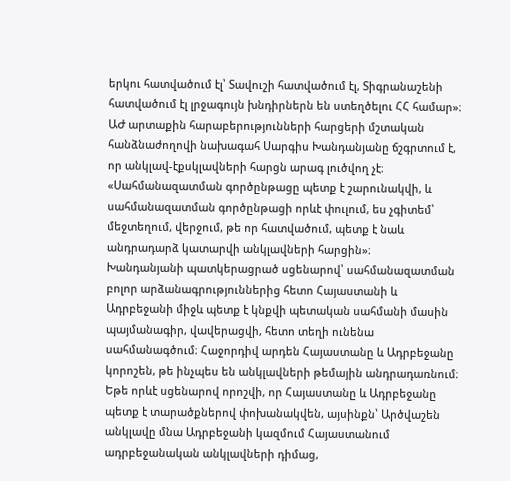երկու հատվածում էլ՝ Տավուշի հատվածում էլ, Տիգրանաշենի հատվածում էլ լրջագույն խնդիրներն են ստեղծելու ՀՀ համար»։
ԱԺ արտաքին հարաբերությունների հարցերի մշտական հանձնաժողովի նախագահ Սարգիս Խանդանյանը ճշգրտում է, որ անկլավ-էքսկլավների հարցն արագ լուծվող չէ։
«Սահմանազատման գործընթացը պետք է շարունակվի, և սահմանազատման գործընթացի որևէ փուլում, ես չգիտեմ՝ մեջտեղում, վերջում, թե որ հատվածում, պետք է նաև անդրադարձ կատարվի անկլավների հարցին»։
Խանդանյանի պատկերացրած սցենարով՝ սահմանազատման բոլոր արձանագրություններից հետո Հայաստանի և Ադրբեջանի միջև պետք է կնքվի պետական սահմանի մասին պայմանագիր, վավերացվի, հետո տեղի ունենա սահմանագծում։ Հաջորդիվ արդեն Հայաստանը և Ադրբեջանը կորոշեն, թե ինչպես են անկլավների թեմային անդրադառնում։ Եթե որևէ սցենարով որոշվի, որ Հայաստանը և Ադրբեջանը պետք է տարածքներով փոխանակվեն, այսինքն՝ Արծվաշեն անկլավը մնա Ադրբեջանի կազմում Հայաստանում ադրբեջանական անկլավների դիմաց,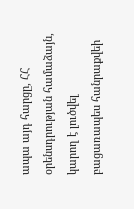ապա այդ հարցը, ՀՀ օրենսդրության համաձայն, կարող է լուծվել բացառապես հանրաքվեի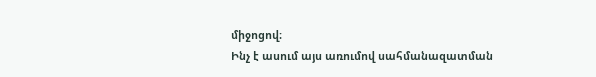միջոցով։
Ինչ է ասում այս առումով սահմանազատման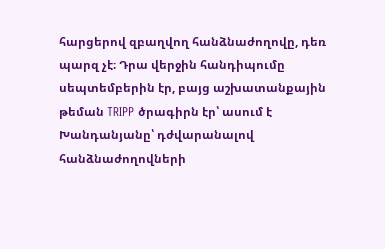հարցերով զբաղվող հանձնաժողովը, դեռ պարզ չէ։ Դրա վերջին հանդիպումը սեպտեմբերին էր, բայց աշխատանքային թեման TRIPP ծրագիրն էր՝ ասում է Խանդանյանը՝ դժվարանալով հանձնաժողովների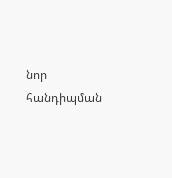նոր հանդիպման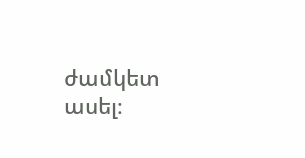ժամկետ ասել։